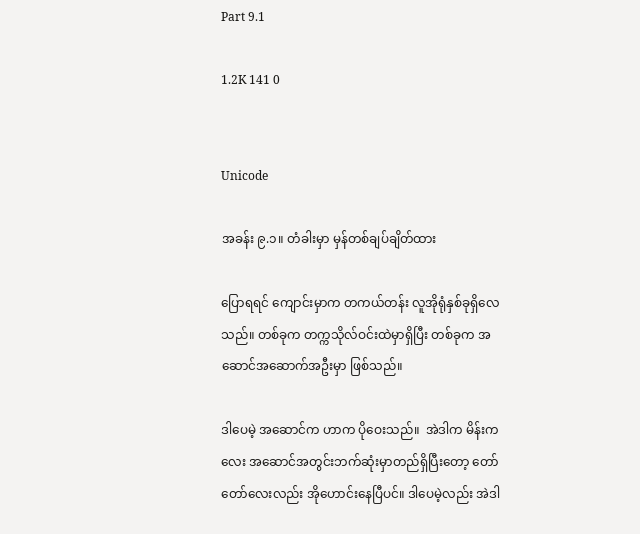Part 9.1

1.2K 141 0


Unicode

အခန်း ၉.၁။ တံခါးမှာ မှန်တစ်ချပ်ချိတ်ထား

ပြောရရင် ကျောင်းမှာက တကယ်တန်း လူအိုရုံနှစ်ခုရှိလေသည်။ တစ်ခုက တက္ကသိုလ်ဝင်းထဲမှာရှိပြီး တစ်ခုက အဆောင်အဆောက်အဦးမှာ ဖြစ်သည်။

ဒါပေမဲ့ အဆောင်က ဟာက ပိုဝေးသည်။  အဲဒါက မိန်းကလေး အဆောင်အတွင်းဘက်ဆုံးမှာတည်ရှိပြီးတော့ တော်တော်လေးလည်း အိုဟောင်းနေပြီပင်။ ဒါပေမဲ့လည်း အဲဒါ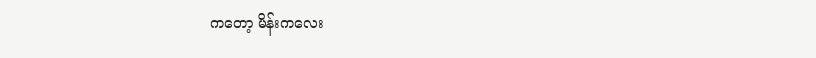ကတော့ မိန်းကလေး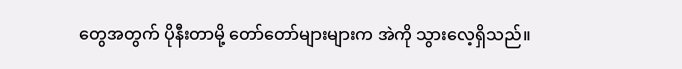တွေအတွက် ပိုနီးတာမို့ တော်တော်များများက အဲကို သွားလေ့ရှိသည်။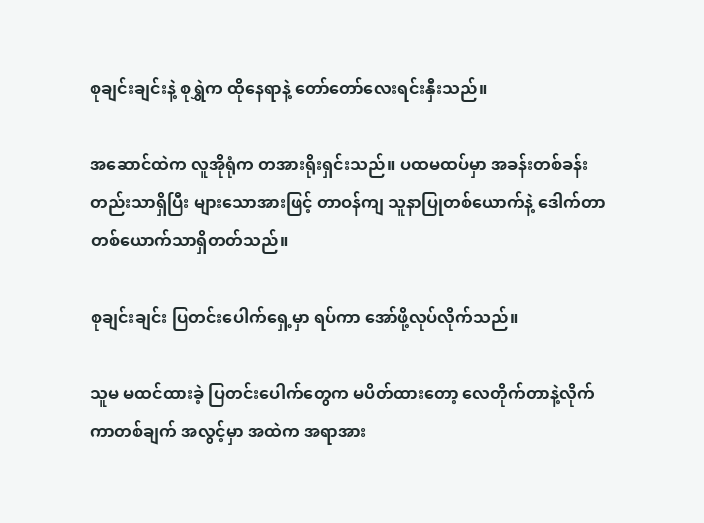စုချင်းချင်းနဲ့ စုရွှဲက ထိုနေရာနဲ့ တော်တော်လေးရင်းနှီးသည်။

အဆောင်ထဲက လူအိုရုံက တအားရိုးရှင်းသည်။ ပထမထပ်မှာ အခန်းတစ်ခန်းတည်းသာရှိပြီး များသောအားဖြင့် တာဝန်ကျ သူနာပြုတစ်ယောက်နဲ့ ဒေါက်တာ တစ်ယောက်သာရှိတတ်သည်။

စုချင်းချင်း ပြတင်းပေါက်ရှေ့မှာ ရပ်ကာ အော်ဖို့လုပ်လိုက်သည်။

သူမ မထင်ထားခဲ့ ပြတင်းပေါက်တွေက မပိတ်ထားတော့ လေတိုက်တာနဲ့လိုက်ကာတစ်ချက် အလွင့်မှာ အထဲက အရာအား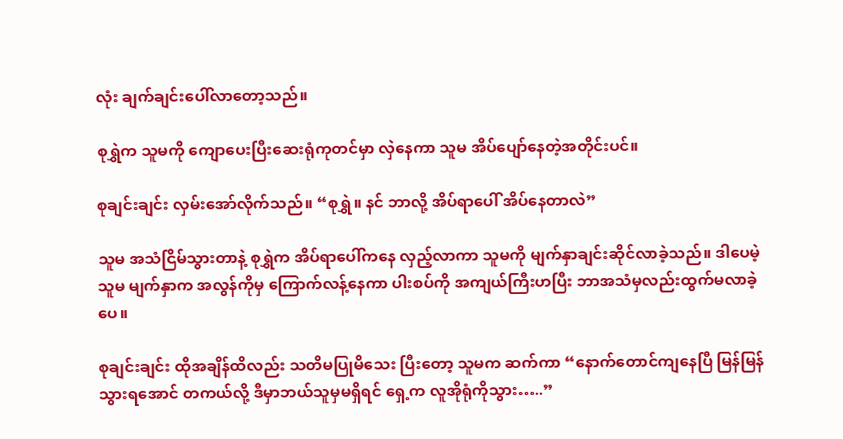လုံး ချက်ချင်းပေါ်လာတော့သည်။

စုရွှဲက သူမကို ကျောပေးပြီးဆေးရုံကုတင်မှာ လှဲနေကာ သူမ အိပ်ပျော်နေတဲ့အတိုင်းပင်။

စုချင်းချင်း လှမ်းအော်လိုက်သည်။ “စုရွှဲ။ နင် ဘာလို့ အိပ်ရာပေါ် အိပ်နေတာလဲ”

သူမ အသံငြိမ်သွားတာနဲ့ စုရွှဲက အိပ်ရာပေါ်ကနေ လှည့်လာကာ သူမကို မျက်နှာချင်းဆိုင်လာခဲ့သည်။ ဒါပေမဲ့ သူမ မျက်နှာက အလွန်ကိုမှ ကြောက်လန့်နေကာ ပါးစပ်ကို အကျယ်ကြီးဟပြီး ဘာအသံမှလည်းထွက်မလာခဲ့ပေ။

စုချင်းချင်း ထိုအချိန်ထိလည်း သတိမပြုမိသေး ပြီးတော့ သူမက ဆက်ကာ “နောက်တောင်ကျနေပြီ မြန်မြန်သွားရအောင် တကယ်လို့ ဒီမှာဘယ်သူမှမရှိရင် ရှေ့က လူအိုရုံကိုသွား…..”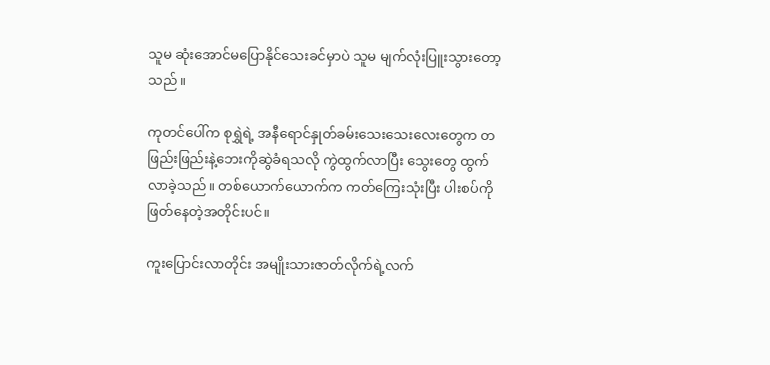သူမ ဆုံးအောင်မပြောနိုင်သေးခင်မှာပဲ သူမ မျက်လုံးပြူးသွားတော့သည်။

ကုတင်ပေါ်က စုရွှဲရဲ့ အနီရောင်နှုတ်ခမ်းသေးသေးလေးတွေက တဖြည်းဖြည်းနဲ့ဘေးကိုဆွဲခံရသလို ကွဲထွက်လာပြီး သွေးတွေ ထွက်လာခဲ့သည်။ တစ်ယောက်ယောက်က ကတ်ကြေးသုံးပြီး ပါးစပ်ကို ဖြတ်နေတဲ့အတိုင်းပင်။

ကူးပြောင်းလာတိုင်း အမျိုးသားဇာတ်လိုက်ရဲ့လက်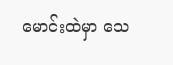မောင်းထဲမှာ သေ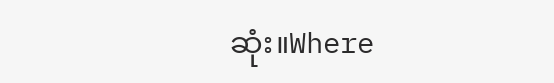ဆုံး။Where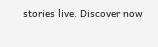stories live. Discover now